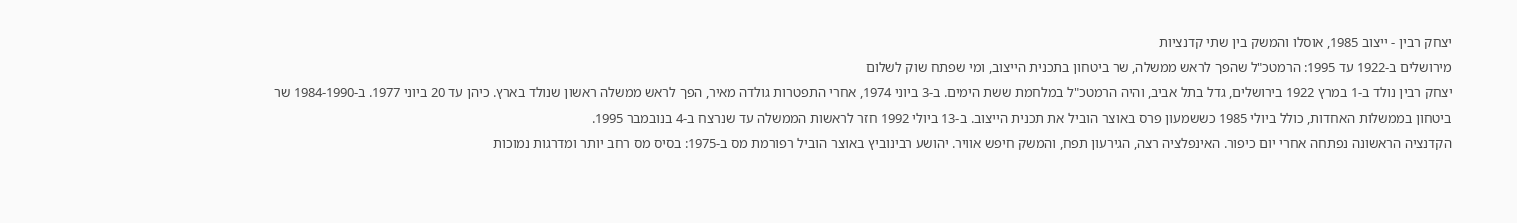יצחק רבין - ייצוב 1985, אוסלו והמשק בין שתי קדנציות
מירושלים ב-1922 עד 1995: הרמטכ"ל שהפך לראש ממשלה, שר ביטחון בתכנית הייצוב, ומי שפתח שוק לשלום
יצחק רבין נולד ב-1 במרץ 1922 בירושלים, גדל בתל אביב, והיה הרמטכ"ל במלחמת ששת הימים. ב-3 ביוני 1974, אחרי התפטרות גולדה מאיר, הפך לראש ממשלה ראשון שנולד בארץ. כיהן עד 20 ביוני 1977. ב-1984-1990 שר ביטחון בממשלות האחדות, כולל ביולי 1985 כששמעון פרס באוצר הוביל את תכנית הייצוב. ב-13 ביולי 1992 חזר לראשות הממשלה עד שנרצח ב-4 בנובמבר 1995.
הקדנציה הראשונה נפתחה אחרי יום כיפור. האינפלציה רצה, הגירעון תפח, והמשק חיפש אוויר. יהושע רבינוביץ באוצר הוביל רפורמת מס ב-1975: בסיס מס רחב יותר ומדרגות נמוכות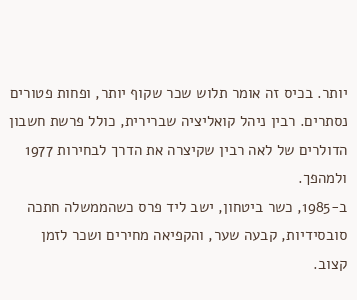יותר. בכיס זה אומר תלוש שכר שקוף יותר, ופחות פטורים נסתרים. רבין ניהל קואליציה שברירית, כולל פרשת חשבון הדולרים של לאה רבין שקיצרה את הדרך לבחירות 1977 ולמהפך.
ב-1985, כשר ביטחון, ישב ליד פרס כשהממשלה חתכה סובסידיות, קבעה שער, והקפיאה מחירים ושכר לזמן קצוב.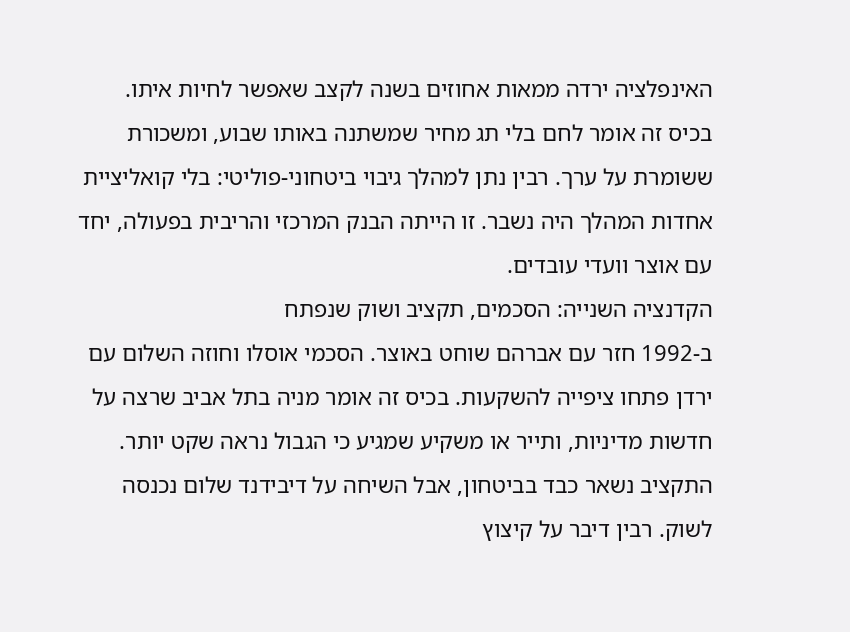האינפלציה ירדה ממאות אחוזים בשנה לקצב שאפשר לחיות איתו. בכיס זה אומר לחם בלי תג מחיר שמשתנה באותו שבוע, ומשכורת ששומרת על ערך. רבין נתן למהלך גיבוי ביטחוני-פוליטי: בלי קואליציית אחדות המהלך היה נשבר. זו הייתה הבנק המרכזי והריבית בפעולה, יחד עם אוצר וועדי עובדים.
הקדנציה השנייה: הסכמים, תקציב ושוק שנפתח
ב-1992 חזר עם אברהם שוחט באוצר. הסכמי אוסלו וחוזה השלום עם ירדן פתחו ציפייה להשקעות. בכיס זה אומר מניה בתל אביב שרצה על חדשות מדיניות, ותייר או משקיע שמגיע כי הגבול נראה שקט יותר. התקציב נשאר כבד בביטחון, אבל השיחה על דיבידנד שלום נכנסה לשוק. רבין דיבר על קיצוץ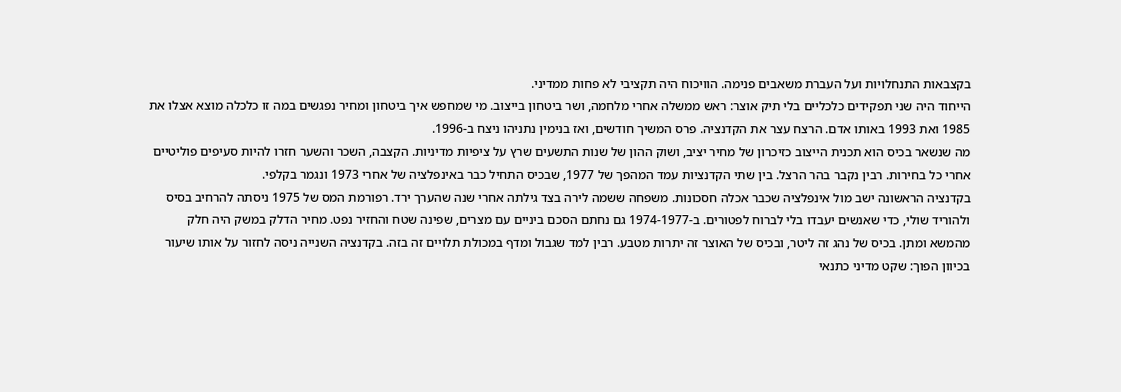בקצבאות התנחלויות ועל העברת משאבים פנימה. הוויכוח היה תקציבי לא פחות ממדיני.
הייחוד היה שני תפקידים כלכליים בלי תיק אוצר: ראש ממשלה אחרי מלחמה, ושר ביטחון בייצוב. מי שמחפש איך ביטחון ומחיר נפגשים במה זו כלכלה מוצא אצלו את 1985 ואת 1993 באותו אדם. הרצח עצר את הקדנציה. פרס המשיך חודשים, ואז בנימין נתניהו ניצח ב-1996.
מה שנשאר בכיס הוא תכנית הייצוב כזיכרון של מחיר יציב, ושוק ההון של שנות התשעים שרץ על ציפיות מדיניות. הקצבה, השכר והשער חזרו להיות סעיפים פוליטיים אחרי כל בחירות. רבין נקבר בהר הרצל. בין שתי הקדנציות עמד המהפך של 1977, שבכיס התחיל כבר באינפלציה של אחרי 1973 ונגמר בקלפי.
בקדנציה הראשונה ישב מול אינפלציה שכבר אכלה חסכונות. משפחה ששמה לירה בצד גילתה אחרי שנה שהערך ירד. רפורמת המס של 1975 ניסתה להרחיב בסיס ולהוריד שולי, כדי שאנשים יעבדו בלי לברוח לפטורים. ב-1974-1977 גם נחתם הסכם ביניים עם מצרים, שפינה שטח והחזיר נפט. מחיר הדלק במשק היה חלק מהמשא ומתן. בכיס של נהג זה ליטר, ובכיס של האוצר זה יתרות מטבע. רבין למד שגבול ומדף במכולת תלויים זה בזה. בקדנציה השנייה ניסה לחזור על אותו שיעור בכיוון הפוך: שקט מדיני כתנאי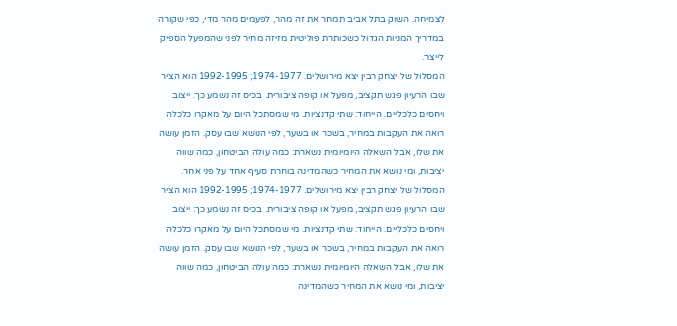לצמיחה. השוק בתל אביב תמחר את זה מהר, לפעמים מהר מדי, כפי שקורה במדריך המניות הגדול כשכותרת פוליטית מזיזה מחיר לפני שהמפעל הספיק לייצר.
המסלול של יצחק רבין יצא מירושלים. 1974-1977; 1992-1995 הוא הציר שבו הרעיון פגש תקציב, מפעל או קופה ציבורית. בכיס זה נשמע כך: ייצוב ויחסים כלכליים. הייחוד: שתי קדנציות. מי שמסתכל היום על מאקרו כלכלה רואה את העקבות במחיר, בשכר או בשער, לפי הנושא שבו עסק. הזמן עושה את שלו, אבל השאלה היומיומית נשארת: כמה עולה הביטחון, כמה שווה יציבות, ומי נושא את המחיר כשהמדינה בוחרת סעיף אחד על פני אחר.
המסלול של יצחק רבין יצא מירושלים. 1974-1977; 1992-1995 הוא הציר שבו הרעיון פגש תקציב, מפעל או קופה ציבורית. בכיס זה נשמע כך: ייצוב ויחסים כלכליים. הייחוד: שתי קדנציות. מי שמסתכל היום על מאקרו כלכלה רואה את העקבות במחיר, בשכר או בשער, לפי הנושא שבו עסק. הזמן עושה את שלו, אבל השאלה היומיומית נשארת: כמה עולה הביטחון, כמה שווה יציבות, ומי נושא את המחיר כשהמדינה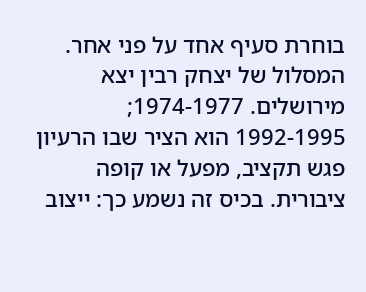בוחרת סעיף אחד על פני אחר.
המסלול של יצחק רבין יצא מירושלים. 1974-1977; 1992-1995 הוא הציר שבו הרעיון פגש תקציב, מפעל או קופה ציבורית. בכיס זה נשמע כך: ייצוב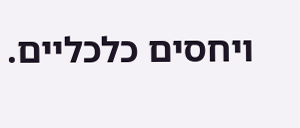ויחסים כלכליים.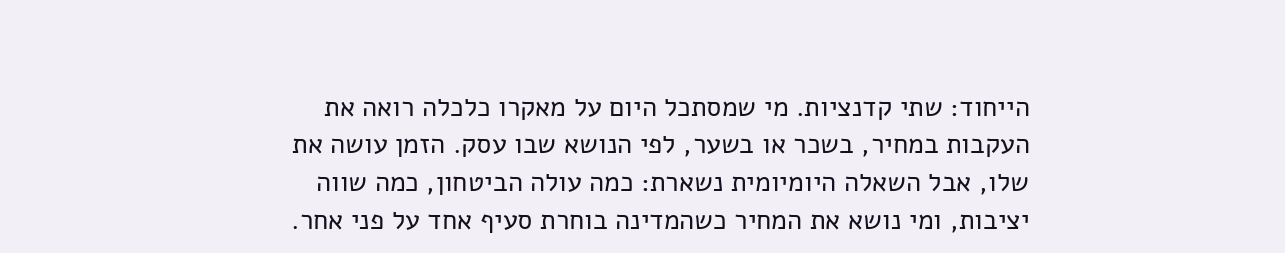הייחוד: שתי קדנציות. מי שמסתכל היום על מאקרו כלכלה רואה את העקבות במחיר, בשכר או בשער, לפי הנושא שבו עסק. הזמן עושה את שלו, אבל השאלה היומיומית נשארת: כמה עולה הביטחון, כמה שווה יציבות, ומי נושא את המחיר כשהמדינה בוחרת סעיף אחד על פני אחר.